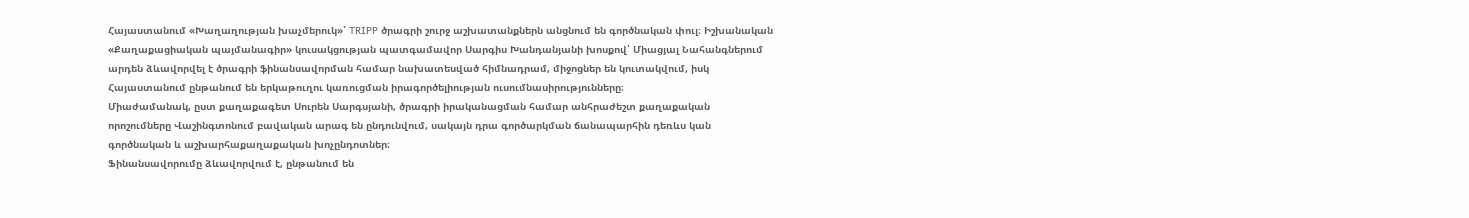Հայաստանում «Խաղաղության խաչմերուկ»՝ TRIPP ծրագրի շուրջ աշխատանքներն անցնում են գործնական փուլ։ Իշխանական «Քաղաքացիական պայմանագիր» կուսակցության պատգամավոր Սարգիս Խանդանյանի խոսքով՝ Միացյալ Նահանգներում արդեն ձևավորվել է ծրագրի ֆինանսավորման համար նախատեսված հիմնադրամ, միջոցներ են կուտակվում, իսկ Հայաստանում ընթանում են երկաթուղու կառուցման իրագործելիության ուսումնասիրությունները։
Միաժամանակ, ըստ քաղաքագետ Սուրեն Սարգսյանի, ծրագրի իրականացման համար անհրաժեշտ քաղաքական որոշումները Վաշինգտոնում բավական արագ են ընդունվում, սակայն դրա գործարկման ճանապարհին դեռևս կան գործնական և աշխարհաքաղաքական խոչընդոտներ։
Ֆինանսավորումը ձևավորվում է, ընթանում են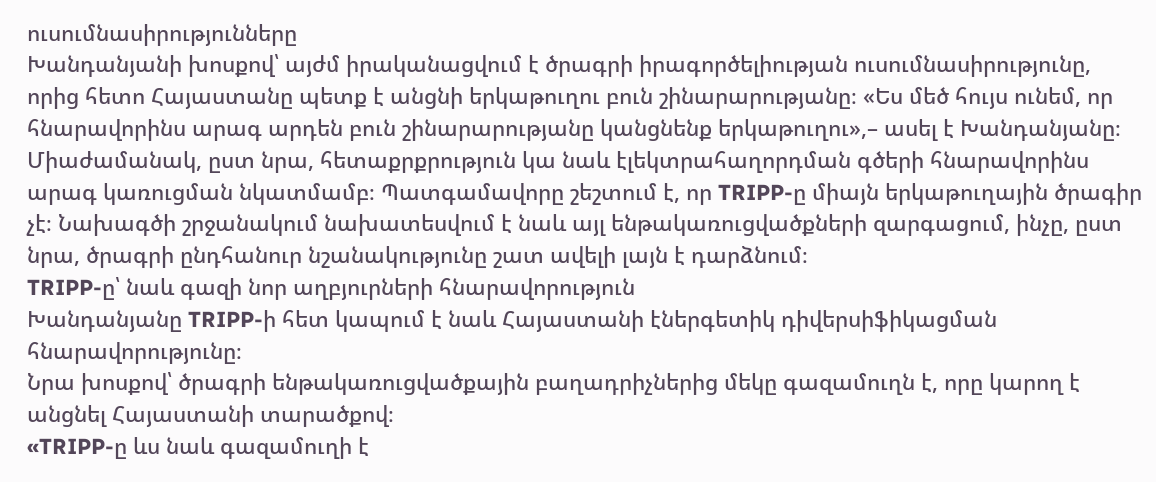ուսումնասիրությունները
Խանդանյանի խոսքով՝ այժմ իրականացվում է ծրագրի իրագործելիության ուսումնասիրությունը, որից հետո Հայաստանը պետք է անցնի երկաթուղու բուն շինարարությանը։ «Ես մեծ հույս ունեմ, որ հնարավորինս արագ արդեն բուն շինարարությանը կանցնենք երկաթուղու»,– ասել է Խանդանյանը։
Միաժամանակ, ըստ նրա, հետաքրքրություն կա նաև էլեկտրահաղորդման գծերի հնարավորինս արագ կառուցման նկատմամբ։ Պատգամավորը շեշտում է, որ TRIPP-ը միայն երկաթուղային ծրագիր չէ։ Նախագծի շրջանակում նախատեսվում է նաև այլ ենթակառուցվածքների զարգացում, ինչը, ըստ նրա, ծրագրի ընդհանուր նշանակությունը շատ ավելի լայն է դարձնում։
TRIPP-ը՝ նաև գազի նոր աղբյուրների հնարավորություն
Խանդանյանը TRIPP-ի հետ կապում է նաև Հայաստանի էներգետիկ դիվերսիֆիկացման հնարավորությունը։
Նրա խոսքով՝ ծրագրի ենթակառուցվածքային բաղադրիչներից մեկը գազամուղն է, որը կարող է անցնել Հայաստանի տարածքով։
«TRIPP-ը ևս նաև գազամուղի է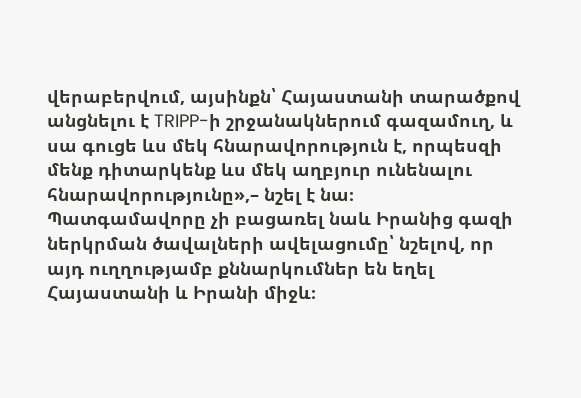վերաբերվում, այսինքն՝ Հայաստանի տարածքով անցնելու է TRIPP-ի շրջանակներում գազամուղ, և սա գուցե ևս մեկ հնարավորություն է, որպեսզի մենք դիտարկենք ևս մեկ աղբյուր ունենալու հնարավորությունը»,– նշել է նա։
Պատգամավորը չի բացառել նաև Իրանից գազի ներկրման ծավալների ավելացումը՝ նշելով, որ այդ ուղղությամբ քննարկումներ են եղել Հայաստանի և Իրանի միջև։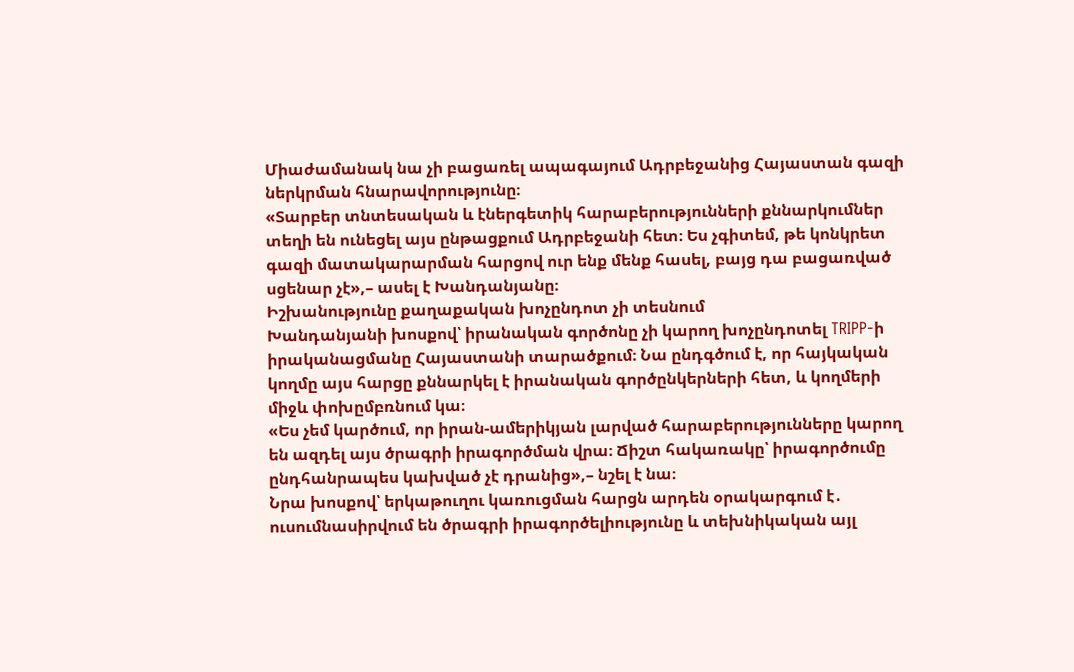Միաժամանակ նա չի բացառել ապագայում Ադրբեջանից Հայաստան գազի ներկրման հնարավորությունը։
«Տարբեր տնտեսական և էներգետիկ հարաբերությունների քննարկումներ տեղի են ունեցել այս ընթացքում Ադրբեջանի հետ։ Ես չգիտեմ, թե կոնկրետ գազի մատակարարման հարցով ուր ենք մենք հասել, բայց դա բացառված սցենար չէ»,– ասել է Խանդանյանը։
Իշխանությունը քաղաքական խոչընդոտ չի տեսնում
Խանդանյանի խոսքով՝ իրանական գործոնը չի կարող խոչընդոտել TRIPP-ի իրականացմանը Հայաստանի տարածքում։ Նա ընդգծում է, որ հայկական կողմը այս հարցը քննարկել է իրանական գործընկերների հետ, և կողմերի միջև փոխըմբռնում կա։
«Ես չեմ կարծում, որ իրան-ամերիկյան լարված հարաբերությունները կարող են ազդել այս ծրագրի իրագործման վրա։ Ճիշտ հակառակը՝ իրագործումը ընդհանրապես կախված չէ դրանից»,– նշել է նա։
Նրա խոսքով՝ երկաթուղու կառուցման հարցն արդեն օրակարգում է․ ուսումնասիրվում են ծրագրի իրագործելիությունը և տեխնիկական այլ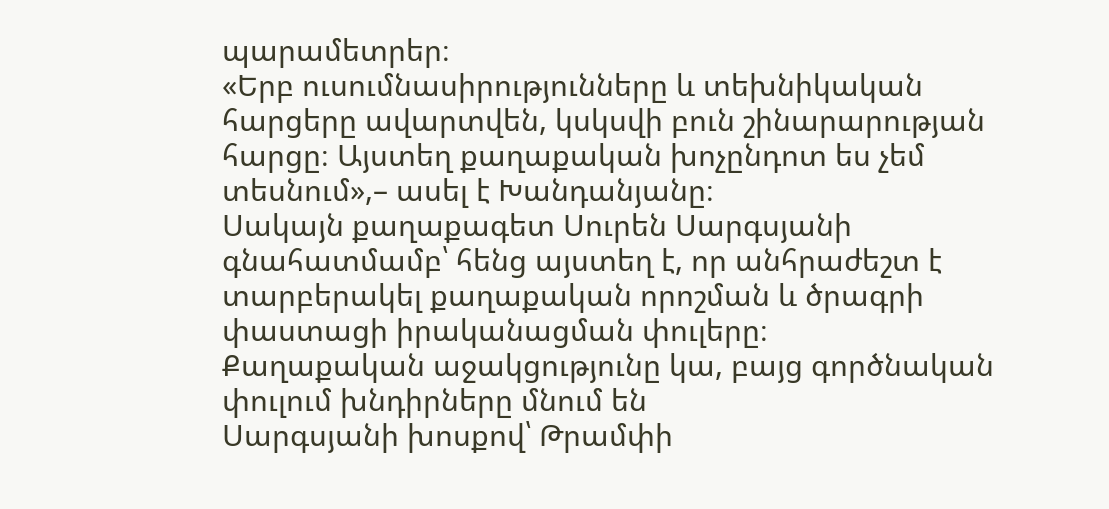պարամետրեր։
«Երբ ուսումնասիրությունները և տեխնիկական հարցերը ավարտվեն, կսկսվի բուն շինարարության հարցը։ Այստեղ քաղաքական խոչընդոտ ես չեմ տեսնում»,– ասել է Խանդանյանը։
Սակայն քաղաքագետ Սուրեն Սարգսյանի գնահատմամբ՝ հենց այստեղ է, որ անհրաժեշտ է տարբերակել քաղաքական որոշման և ծրագրի փաստացի իրականացման փուլերը։
Քաղաքական աջակցությունը կա, բայց գործնական փուլում խնդիրները մնում են
Սարգսյանի խոսքով՝ Թրամփի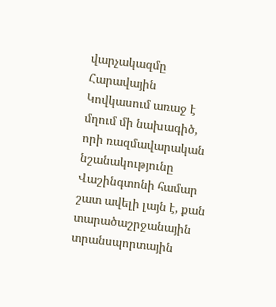վարչակազմը Հարավային Կովկասում առաջ է մղում մի նախագիծ, որի ռազմավարական նշանակությունը Վաշինգտոնի համար շատ ավելի լայն է, քան տարածաշրջանային տրանսպորտային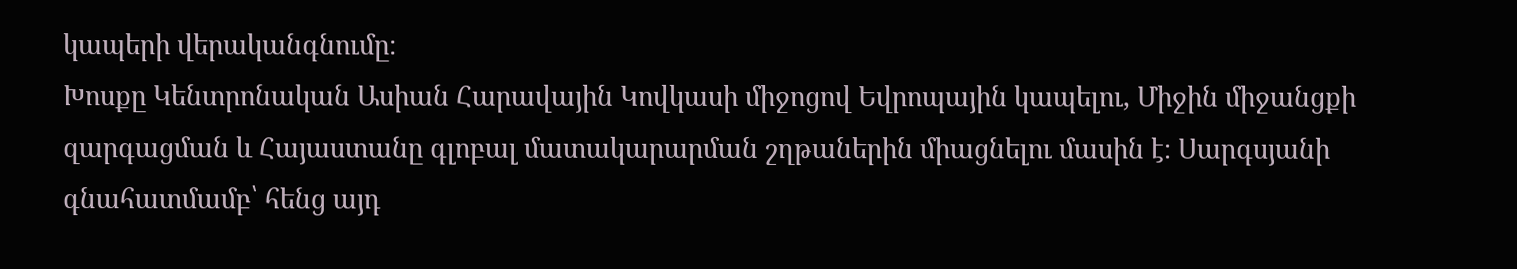կապերի վերականգնումը։
Խոսքը Կենտրոնական Ասիան Հարավային Կովկասի միջոցով Եվրոպային կապելու, Միջին միջանցքի զարգացման և Հայաստանը գլոբալ մատակարարման շղթաներին միացնելու մասին է։ Սարգսյանի գնահատմամբ՝ հենց այդ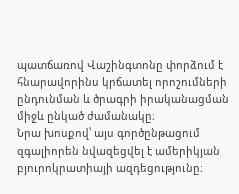պատճառով Վաշինգտոնը փորձում է հնարավորինս կրճատել որոշումների ընդունման և ծրագրի իրականացման միջև ընկած ժամանակը։
Նրա խոսքով՝ այս գործընթացում զգալիորեն նվազեցվել է ամերիկյան բյուրոկրատիայի ազդեցությունը։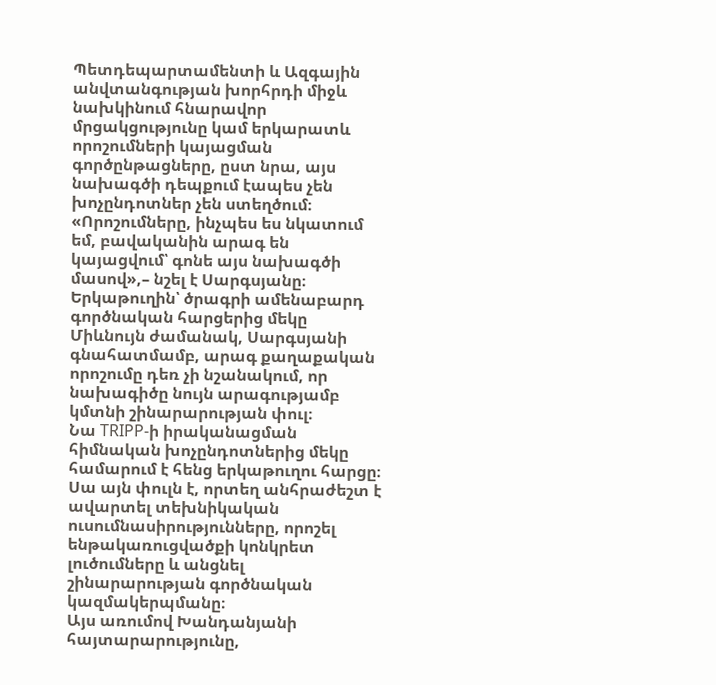Պետդեպարտամենտի և Ազգային անվտանգության խորհրդի միջև նախկինում հնարավոր մրցակցությունը կամ երկարատև որոշումների կայացման գործընթացները, ըստ նրա, այս նախագծի դեպքում էապես չեն խոչընդոտներ չեն ստեղծում։
«Որոշումները, ինչպես ես նկատում եմ, բավականին արագ են կայացվում՝ գոնե այս նախագծի մասով»,– նշել է Սարգսյանը։
Երկաթուղին՝ ծրագրի ամենաբարդ գործնական հարցերից մեկը
Միևնույն ժամանակ, Սարգսյանի գնահատմամբ, արագ քաղաքական որոշումը դեռ չի նշանակում, որ նախագիծը նույն արագությամբ կմտնի շինարարության փուլ։
Նա TRIPP-ի իրականացման հիմնական խոչընդոտներից մեկը համարում է հենց երկաթուղու հարցը։
Սա այն փուլն է, որտեղ անհրաժեշտ է ավարտել տեխնիկական ուսումնասիրությունները, որոշել ենթակառուցվածքի կոնկրետ լուծումները և անցնել շինարարության գործնական կազմակերպմանը։
Այս առումով Խանդանյանի հայտարարությունը,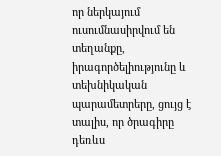որ ներկայում ուսումնասիրվում են տեղանքը, իրագործելիությունը և տեխնիկական պարամետրերը, ցույց է տալիս, որ ծրագիրը դեռևս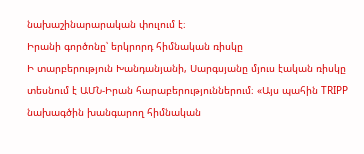նախաշինարարական փուլում է։
Իրանի գործոնը՝ երկրորդ հիմնական ռիսկը
Ի տարբերություն Խանդանյանի, Սարգսյանը մյուս էական ռիսկը տեսնում է ԱՄՆ-Իրան հարաբերություններում։ «Այս պահին TRIPP նախագծին խանգարող հիմնական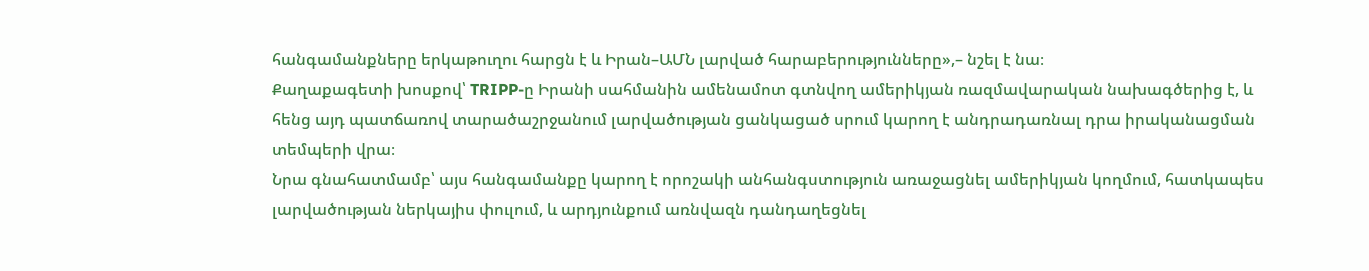հանգամանքները երկաթուղու հարցն է և Իրան–ԱՄՆ լարված հարաբերությունները»,– նշել է նա։
Քաղաքագետի խոսքով՝ TRIPP-ը Իրանի սահմանին ամենամոտ գտնվող ամերիկյան ռազմավարական նախագծերից է, և հենց այդ պատճառով տարածաշրջանում լարվածության ցանկացած սրում կարող է անդրադառնալ դրա իրականացման տեմպերի վրա։
Նրա գնահատմամբ՝ այս հանգամանքը կարող է որոշակի անհանգստություն առաջացնել ամերիկյան կողմում, հատկապես լարվածության ներկայիս փուլում, և արդյունքում առնվազն դանդաղեցնել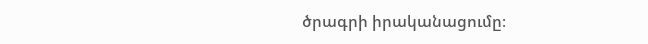ծրագրի իրականացումը։